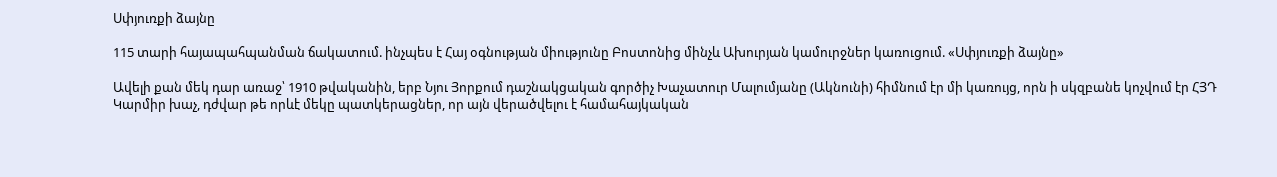Սփյուռքի ձայնը

115 տարի հայապահպանման ճակատում. ինչպես է Հայ օգնության միությունը Բոստոնից մինչև Ախուրյան կամուրջներ կառուցում. «Սփյուռքի ձայնը»

Ավելի քան մեկ դար առաջ՝ 1910 թվականին, երբ Նյու Յորքում դաշնակցական գործիչ Խաչատուր Մալումյանը (Ակնունի) հիմնում էր մի կառույց, որն ի սկզբանե կոչվում էր ՀՅԴ Կարմիր խաչ, դժվար թե որևէ մեկը պատկերացներ, որ այն վերածվելու է համահայկական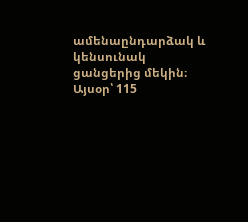ամենաընդարձակ և կենսունակ ցանցերից մեկին։ Այսօր՝ 115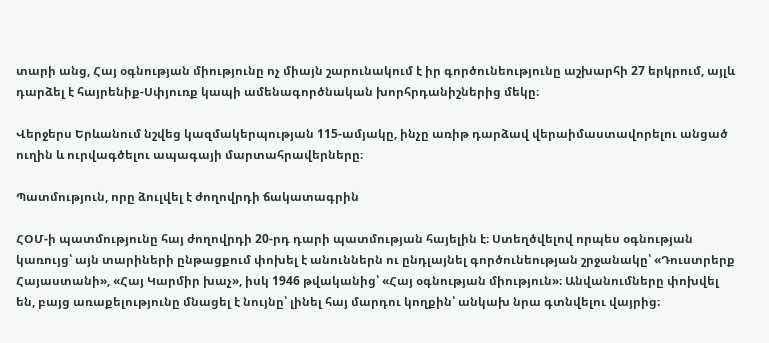տարի անց, Հայ օգնության միությունը ոչ միայն շարունակում է իր գործունեությունը աշխարհի 27 երկրում, այլև դարձել է հայրենիք-Սփյուռք կապի ամենագործնական խորհրդանիշներից մեկը։

Վերջերս Երևանում նշվեց կազմակերպության 115-ամյակը, ինչը առիթ դարձավ վերաիմաստավորելու անցած ուղին և ուրվագծելու ապագայի մարտահրավերները։

Պատմություն, որը ձուլվել է ժողովրդի ճակատագրին

ՀՕՄ-ի պատմությունը հայ ժողովրդի 20-րդ դարի պատմության հայելին է։ Ստեղծվելով որպես օգնության կառույց՝ այն տարիների ընթացքում փոխել է անուններն ու ընդլայնել գործունեության շրջանակը՝ «Դուստրերք Հայաստանի», «Հայ Կարմիր խաչ», իսկ 1946 թվականից՝ «Հայ օգնության միություն»։ Անվանումները փոխվել են, բայց առաքելությունը մնացել է նույնը՝ լինել հայ մարդու կողքին՝ անկախ նրա գտնվելու վայրից։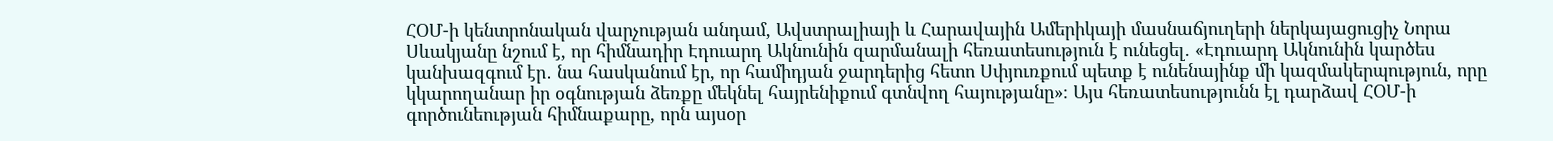ՀՕՄ-ի կենտրոնական վարչության անդամ, Ավստրալիայի և Հարավային Ամերիկայի մասնաճյուղերի ներկայացուցիչ Նորա Սևակյանը նշում է, որ հիմնադիր Էդուարդ Ակնունին զարմանալի հեռատեսություն է ունեցել. «Էդուարդ Ակնունին կարծես կանխազգում էր․ նա հասկանում էր, որ համիդյան ջարդերից հետո Սփյուռքում պետք է ունենայինք մի կազմակերպություն, որը կկարողանար իր օգնության ձեռքը մեկնել հայրենիքում գտնվող հայությանը»։ Այս հեռատեսությունն էլ դարձավ ՀՕՄ-ի գործունեության հիմնաքարը, որն այսօր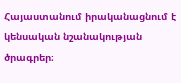Հայաստանում իրականացնում է կենսական նշանակության ծրագրեր։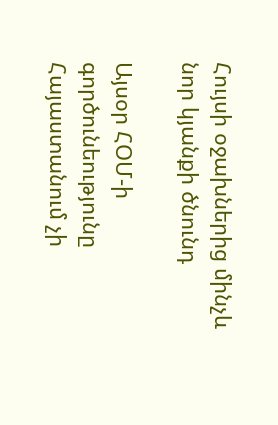Հույսի օջախներից մինչև նոր կյանքի ծնունդ

Այսօր ՀՕՄ-ի գործունեությունը Հայաստանում չի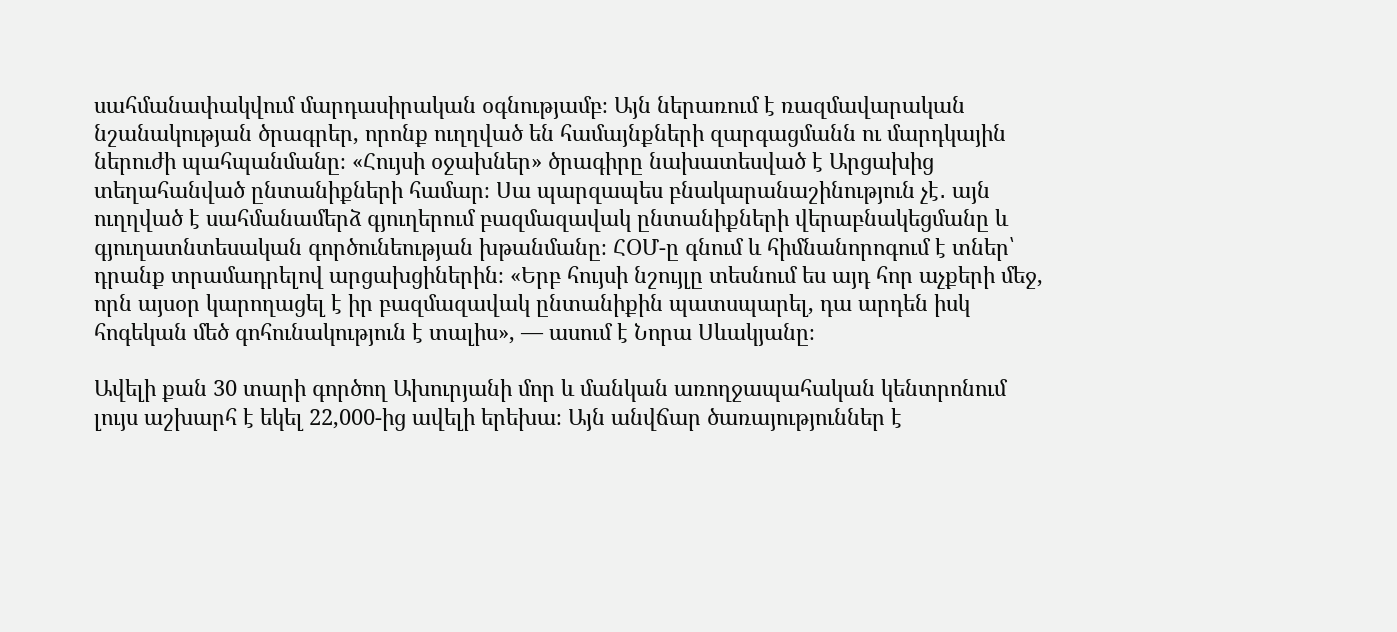սահմանափակվում մարդասիրական օգնությամբ։ Այն ներառում է ռազմավարական նշանակության ծրագրեր, որոնք ուղղված են համայնքների զարգացմանն ու մարդկային ներուժի պահպանմանը։ «Հույսի օջախներ» ծրագիրը նախատեսված է Արցախից տեղահանված ընտանիքների համար։ Սա պարզապես բնակարանաշինություն չէ․ այն ուղղված է սահմանամերձ գյուղերում բազմազավակ ընտանիքների վերաբնակեցմանը և գյուղատնտեսական գործունեության խթանմանը։ ՀՕՄ-ը գնում և հիմնանորոգում է տներ՝ դրանք տրամադրելով արցախցիներին։ «Երբ հույսի նշույլը տեսնում ես այդ հոր աչքերի մեջ, որն այսօր կարողացել է իր բազմազավակ ընտանիքին պատսպարել, դա արդեն իսկ հոգեկան մեծ գոհունակություն է տալիս», — ասում է Նորա Սևակյանը։

Ավելի քան 30 տարի գործող Ախուրյանի մոր և մանկան առողջապահական կենտրոնում լույս աշխարհ է եկել 22,000-ից ավելի երեխա։ Այն անվճար ծառայություններ է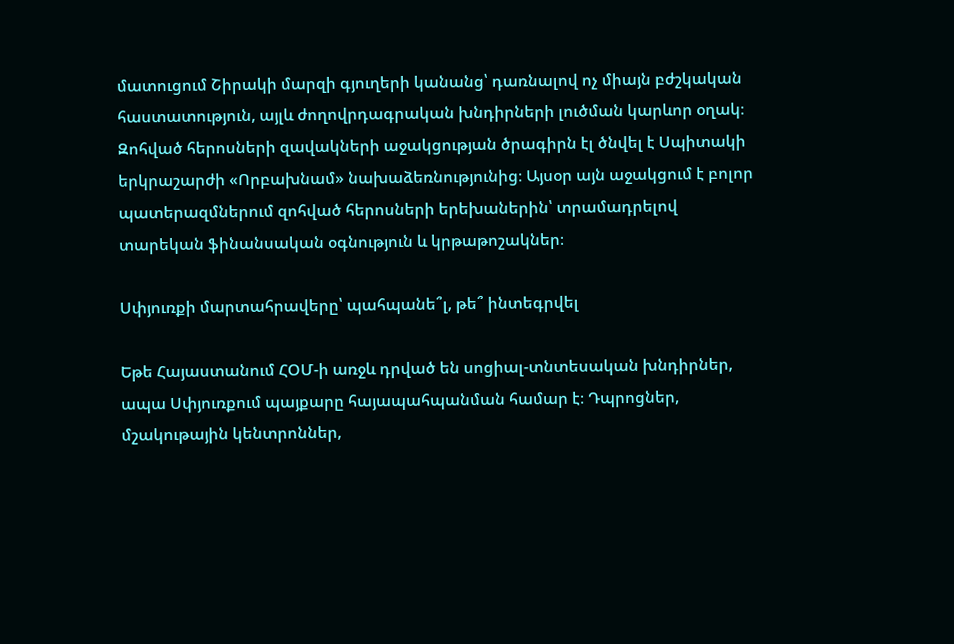մատուցում Շիրակի մարզի գյուղերի կանանց՝ դառնալով ոչ միայն բժշկական հաստատություն, այլև ժողովրդագրական խնդիրների լուծման կարևոր օղակ։ Զոհված հերոսների զավակների աջակցության ծրագիրն էլ ծնվել է Սպիտակի երկրաշարժի «Որբախնամ» նախաձեռնությունից։ Այսօր այն աջակցում է բոլոր պատերազմներում զոհված հերոսների երեխաներին՝ տրամադրելով տարեկան ֆինանսական օգնություն և կրթաթոշակներ։

Սփյուռքի մարտահրավերը՝ պահպանե՞լ, թե՞ ինտեգրվել

Եթե Հայաստանում ՀՕՄ-ի առջև դրված են սոցիալ-տնտեսական խնդիրներ, ապա Սփյուռքում պայքարը հայապահպանման համար է։ Դպրոցներ, մշակութային կենտրոններ,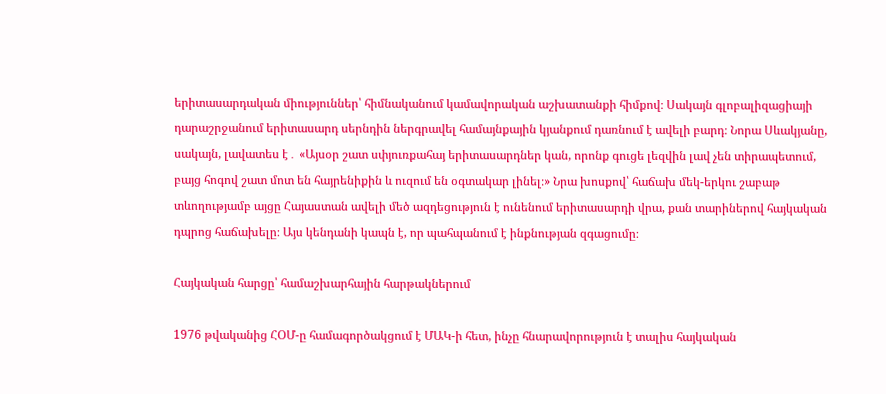երիտասարդական միություններ՝ հիմնականում կամավորական աշխատանքի հիմքով։ Սակայն գլոբալիզացիայի դարաշրջանում երիտասարդ սերնդին ներգրավել համայնքային կյանքում դառնում է ավելի բարդ։ Նորա Սևակյանը, սակայն, լավատես է․ «Այսօր շատ սփյուռքահայ երիտասարդներ կան, որոնք գուցե լեզվին լավ չեն տիրապետում, բայց հոգով շատ մոտ են հայրենիքին և ուզում են օգտակար լինել։» Նրա խոսքով՝ հաճախ մեկ-երկու շաբաթ տևողությամբ այցը Հայաստան ավելի մեծ ազդեցություն է ունենում երիտասարդի վրա, քան տարիներով հայկական դպրոց հաճախելը։ Այս կենդանի կապն է, որ պահպանում է ինքնության զգացումը։

Հայկական հարցը՝ համաշխարհային հարթակներում

1976 թվականից ՀՕՄ-ը համագործակցում է ՄԱԿ-ի հետ, ինչը հնարավորություն է տալիս հայկական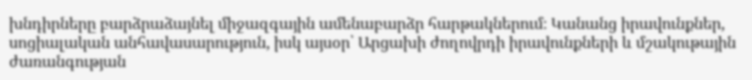խնդիրները բարձրաձայնել միջազգային ամենաբարձր հարթակներում։ Կանանց իրավունքներ, սոցիալական անհավասարություն, իսկ այսօր՝ Արցախի ժողովրդի իրավունքների և մշակութային ժառանգության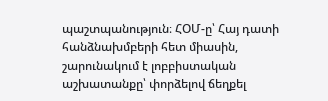պաշտպանություն։ ՀՕՄ-ը՝ Հայ դատի հանձնախմբերի հետ միասին, շարունակում է լոբբիստական աշխատանքը՝ փորձելով ճեղքել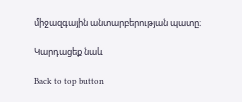միջազգային անտարբերության պատը։

Կարդացեք նաև

Back to top button